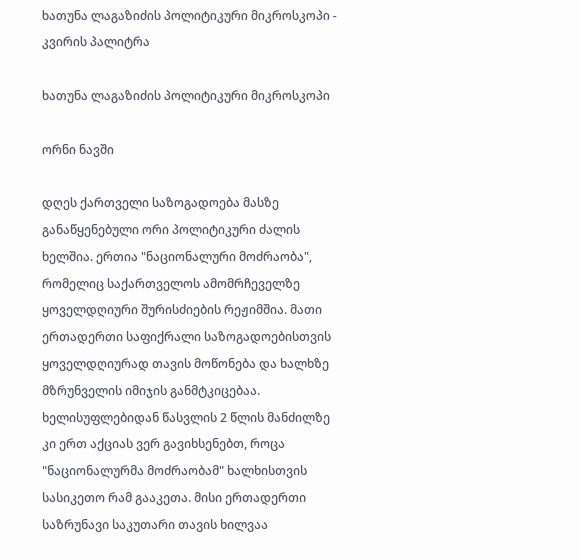ხათუნა ლაგაზიძის პოლიტიკური მიკროსკოპი - კვირის პალიტრა

ხათუნა ლაგაზიძის პოლიტიკური მიკროსკოპი

ორნი ნავში

დღეს ქართველი საზოგადოება მასზე განაწყენებული ორი პოლიტიკური ძალის ხელშია. ერთია "ნაციონალური მოძრაობა", რომელიც საქართველოს ამომრჩეველზე ყოველდღიური შურისძიების რეჟიმშია. მათი ერთადერთი საფიქრალი საზოგადოებისთვის ყოველდღიურად თავის მოწონება და ხალხზე მზრუნველის იმიჯის განმტკიცებაა. ხელისუფლებიდან წასვლის 2 წლის მანძილზე კი ერთ აქციას ვერ გავიხსენებთ, როცა "ნაციონალურმა მოძრაობამ" ხალხისთვის სასიკეთო რამ გააკეთა. მისი ერთადერთი საზრუნავი საკუთარი თავის ხილვაა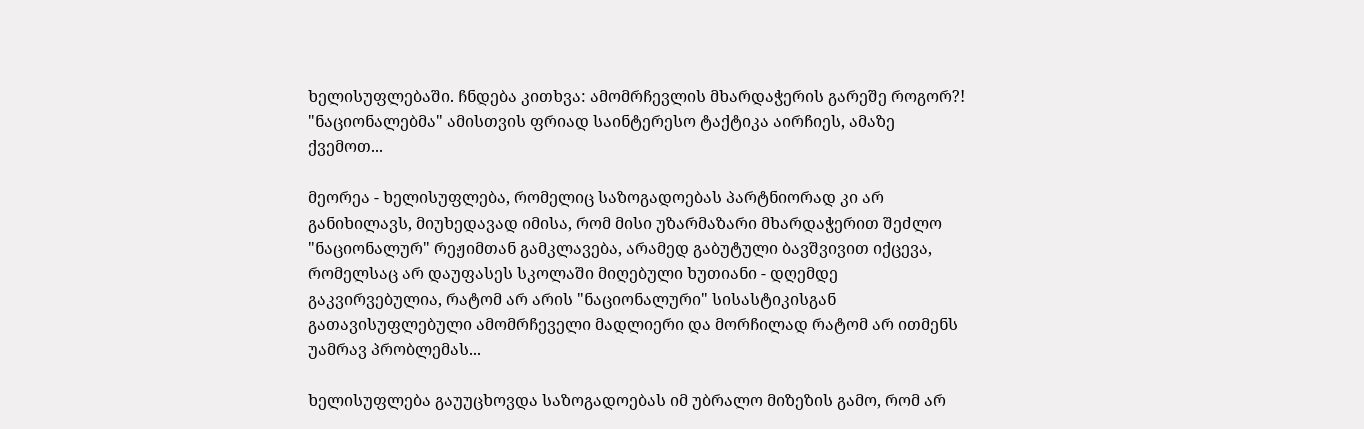ხელისუფლებაში. ჩნდება კითხვა: ამომრჩევლის მხარდაჭერის გარეშე როგორ?! "ნაციონალებმა" ამისთვის ფრიად საინტერესო ტაქტიკა აირჩიეს, ამაზე ქვემოთ...

მეორეა - ხელისუფლება, რომელიც საზოგადოებას პარტნიორად კი არ განიხილავს, მიუხედავად იმისა, რომ მისი უზარმაზარი მხარდაჭერით შეძლო "ნაციონალურ" რეჟიმთან გამკლავება, არამედ გაბუტული ბავშვივით იქცევა, რომელსაც არ დაუფასეს სკოლაში მიღებული ხუთიანი - დღემდე გაკვირვებულია, რატომ არ არის "ნაციონალური" სისასტიკისგან გათავისუფლებული ამომრჩეველი მადლიერი და მორჩილად რატომ არ ითმენს უამრავ პრობლემას...

ხელისუფლება გაუუცხოვდა საზოგადოებას იმ უბრალო მიზეზის გამო, რომ არ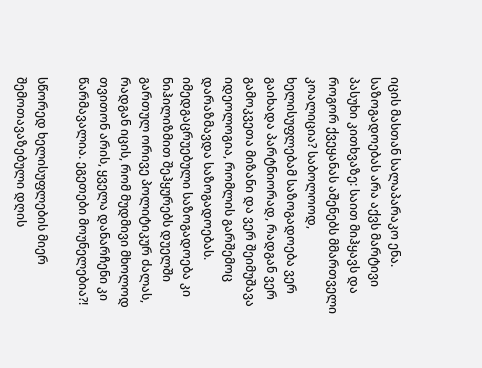იცის მასთან სალაპარაკო ენა. საზოგადოებას არა აქვს მარტივი პასუხი კითხვაზე: საით მიჰყავს და როგორ ქვეყანას აშენებს მმართველი კოალიცია? საბოლოოდ, ხელისუფლებამ საზოგადოება ვერ გაიხადა პარტნიორად, რადგან ვერ გამოკვეთა მიზანი და ვერ შეიმუშავა იდეოლოგია, რომლის გარშემოც დარაზმავდა საზოგადოებას. იმედგაცრუებული საზოგადოება კი ნიჰილიზმით შეჰყურებს დუელში გართულ ორივე პოლიტიკურ ძალას, რადგან იცის, რომ მუდმივი მხოლოდ თვითონ არის, ყველა დანარჩენი კი წარმავალია. ეგეთები მოუნელებია?!

სწორედ ხელისუფლების მიერ შემოთავაზებული დღის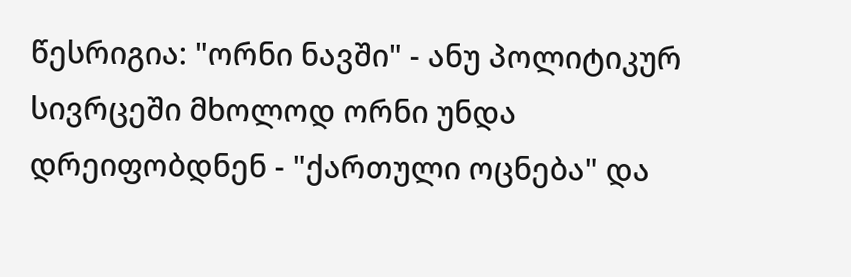წესრიგია: "ორნი ნავში" - ანუ პოლიტიკურ სივრცეში მხოლოდ ორნი უნდა დრეიფობდნენ - "ქართული ოცნება" და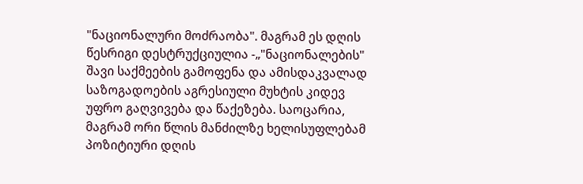"ნაციონალური მოძრაობა". მაგრამ ეს დღის წესრიგი დესტრუქციულია -„"ნაციონალების" შავი საქმეების გამოფენა და ამისდაკვალად საზოგადოების აგრესიული მუხტის კიდევ უფრო გაღვივება და წაქეზება. საოცარია, მაგრამ ორი წლის მანძილზე ხელისუფლებამ პოზიტიური დღის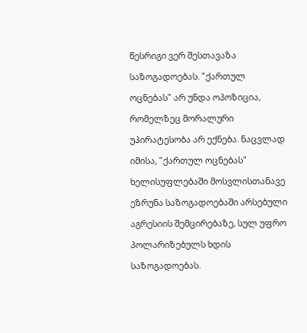წესრიგი ვერ შესთავაზა საზოგადოებას. "ქართულ ოცნებას" არ უნდა ოპოზიცია, რომელზეც მორალური უპირატესობა არ ექნება. ნაცვლად იმისა, "ქართულ ოცნებას" ხელისუფლებაში მოსვლისთანავე ეზრუნა საზოგადოებაში არსებული აგრესიის შემცირებაზე, სულ უფრო პოლარიზებულს ხდის საზოგადოებას.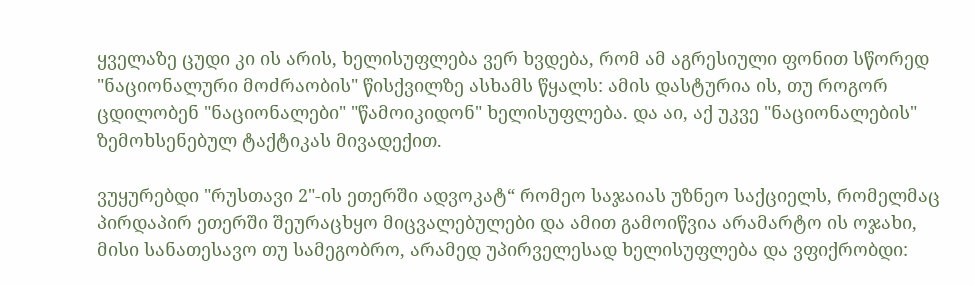ყველაზე ცუდი კი ის არის, ხელისუფლება ვერ ხვდება, რომ ამ აგრესიული ფონით სწორედ "ნაციონალური მოძრაობის" წისქვილზე ასხამს წყალს: ამის დასტურია ის, თუ როგორ ცდილობენ "ნაციონალები" "წამოიკიდონ" ხელისუფლება. და აი, აქ უკვე "ნაციონალების" ზემოხსენებულ ტაქტიკას მივადექით.

ვუყურებდი "რუსთავი 2"-ის ეთერში ადვოკატ“ რომეო საჯაიას უზნეო საქციელს, რომელმაც პირდაპირ ეთერში შეურაცხყო მიცვალებულები და ამით გამოიწვია არამარტო ის ოჯახი, მისი სანათესავო თუ სამეგობრო, არამედ უპირველესად ხელისუფლება და ვფიქრობდი: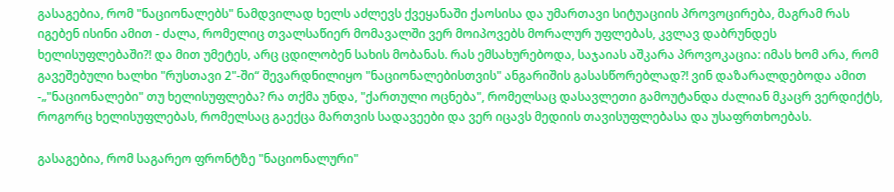გასაგებია, რომ "ნაციონალებს" ნამდვილად ხელს აძლევს ქვეყანაში ქაოსისა და უმართავი სიტუაციის პროვოცირება, მაგრამ რას იგებენ ისინი ამით - ძალა, რომელიც თვალსაწიერ მომავალში ვერ მოიპოვებს მორალურ უფლებას, კვლავ დაბრუნდეს ხელისუფლებაში?! და მით უმეტეს, არც ცდილობენ სახის მობანას. რას ემსახურებოდა, საჯაიას აშკარა პროვოკაცია: იმას ხომ არა, რომ გავეშებული ხალხი "რუსთავი 2"-ში“ შევარდნილიყო "ნაციონალებისთვის" ანგარიშის გასასწორებლად?! ვინ დაზარალდებოდა ამით -„"ნაციონალები" თუ ხელისუფლება? რა თქმა უნდა, "ქართული ოცნება", რომელსაც დასავლეთი გამოუტანდა ძალიან მკაცრ ვერდიქტს, როგორც ხელისუფლებას, რომელსაც გაექცა მართვის სადავეები და ვერ იცავს მედიის თავისუფლებასა და უსაფრთხოებას.

გასაგებია, რომ საგარეო ფრონტზე "ნაციონალური"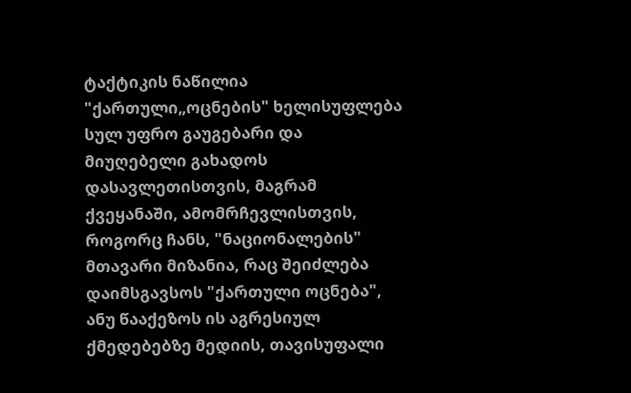ტაქტიკის ნაწილია "ქართული„ოცნების" ხელისუფლება სულ უფრო გაუგებარი და მიუღებელი გახადოს დასავლეთისთვის, მაგრამ ქვეყანაში, ამომრჩევლისთვის, როგორც ჩანს, "ნაციონალების" მთავარი მიზანია, რაც შეიძლება დაიმსგავსოს "ქართული ოცნება", ანუ წააქეზოს ის აგრესიულ ქმედებებზე მედიის, თავისუფალი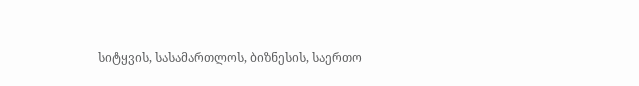სიტყვის, სასამართლოს, ბიზნესის, საერთო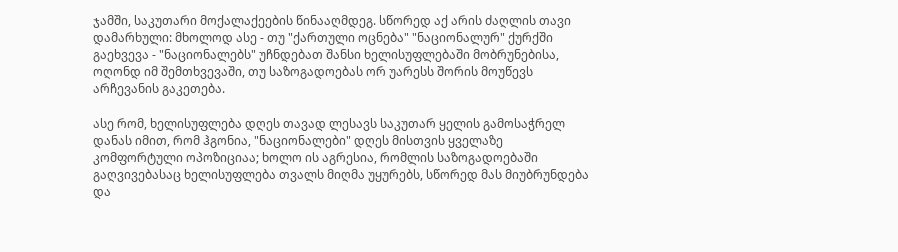ჯამში, საკუთარი მოქალაქეების წინააღმდეგ. სწორედ აქ არის ძაღლის თავი დამარხული: მხოლოდ ასე - თუ "ქართული ოცნება" "ნაციონალურ" ქურქში გაეხვევა - "ნაციონალებს" უჩნდებათ შანსი ხელისუფლებაში მობრუნებისა, ოღონდ იმ შემთხვევაში, თუ საზოგადოებას ორ უარესს შორის მოუწევს არჩევანის გაკეთება.

ასე რომ, ხელისუფლება დღეს თავად ლესავს საკუთარ ყელის გამოსაჭრელ დანას იმით, რომ ჰგონია, "ნაციონალები" დღეს მისთვის ყველაზე კომფორტული ოპოზიციაა; ხოლო ის აგრესია, რომლის საზოგადოებაში გაღვივებასაც ხელისუფლება თვალს მიღმა უყურებს, სწორედ მას მიუბრუნდება და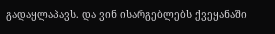გადაყლაპავს. და ვინ ისარგებლებს ქვეყანაში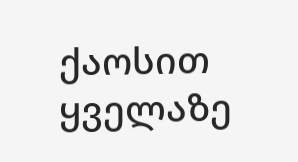ქაოსით ყველაზე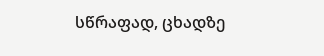სწრაფად, ცხადზე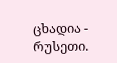ცხადია - რუსეთი.